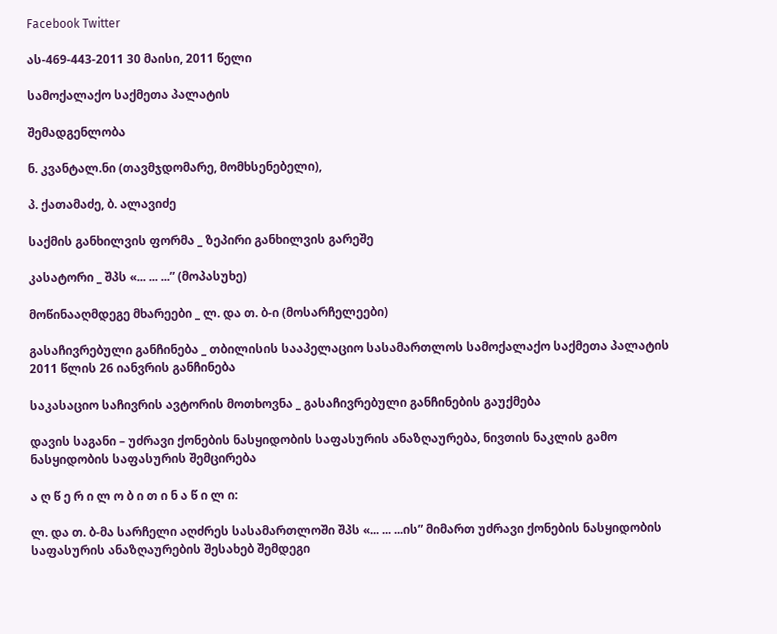Facebook Twitter

ას-469-443-2011 30 მაისი, 2011 წელი

სამოქალაქო საქმეთა პალატის

შემადგენლობა

ნ. კვანტალ.ნი (თავმჯდომარე, მომხსენებელი),

პ. ქათამაძე, ბ. ალავიძე

საქმის განხილვის ფორმა _ ზეპირი განხილვის გარეშე

კასატორი _ შპს «... ... ...” (მოპასუხე)

მოწინააღმდეგე მხარეები _ ლ. და თ. ბ-ი (მოსარჩელეები)

გასაჩივრებული განჩინება _ თბილისის სააპელაციო სასამართლოს სამოქალაქო საქმეთა პალატის 2011 წლის 26 იანვრის განჩინება

საკასაციო საჩივრის ავტორის მოთხოვნა _ გასაჩივრებული განჩინების გაუქმება

დავის საგანი – უძრავი ქონების ნასყიდობის საფასურის ანაზღაურება, ნივთის ნაკლის გამო ნასყიდობის საფასურის შემცირება

ა ღ წ ე რ ი ლ ო ბ ი თ ი ნ ა წ ი ლ ი:

ლ. და თ. ბ-მა სარჩელი აღძრეს სასამართლოში შპს «... ... ...ის” მიმართ უძრავი ქონების ნასყიდობის საფასურის ანაზღაურების შესახებ შემდეგი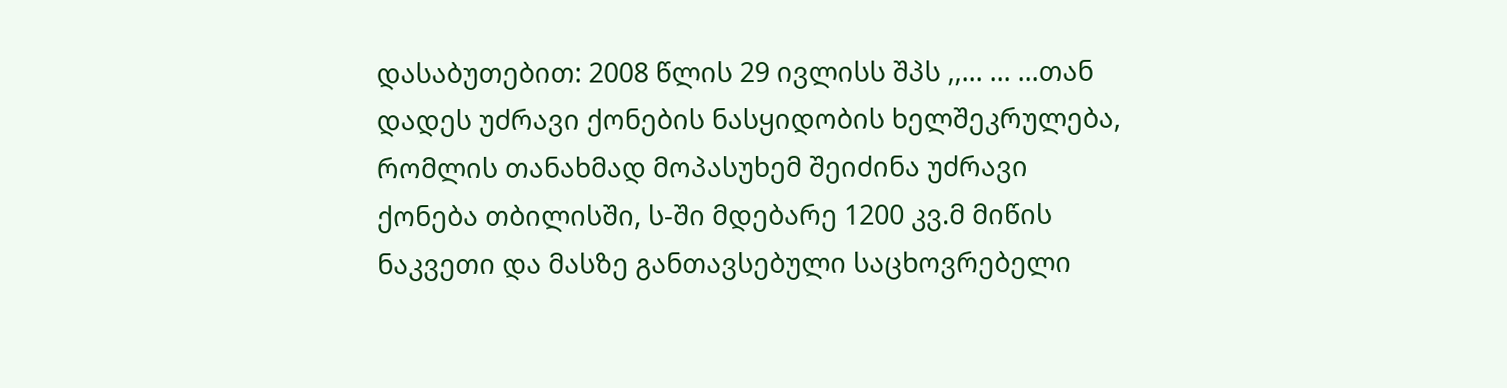დასაბუთებით: 2008 წლის 29 ივლისს შპს ,,... ... ...თან დადეს უძრავი ქონების ნასყიდობის ხელშეკრულება, რომლის თანახმად მოპასუხემ შეიძინა უძრავი ქონება თბილისში, ს-ში მდებარე 1200 კვ.მ მიწის ნაკვეთი და მასზე განთავსებული საცხოვრებელი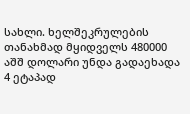სახლი. ხელშეკრულების თანახმად მყიდველს 480000 აშშ დოლარი უნდა გადაეხადა 4 ეტაპად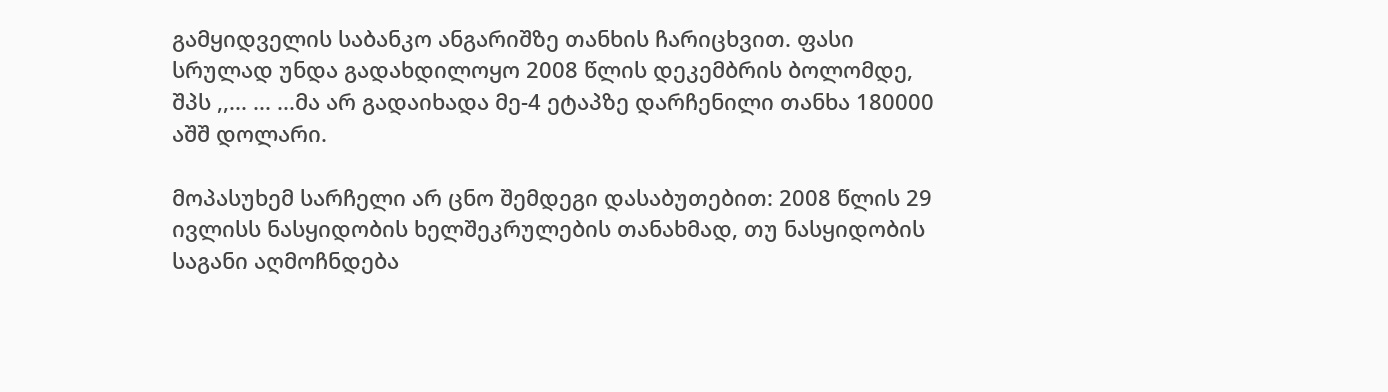გამყიდველის საბანკო ანგარიშზე თანხის ჩარიცხვით. ფასი სრულად უნდა გადახდილოყო 2008 წლის დეკემბრის ბოლომდე, შპს ,,... ... ...მა არ გადაიხადა მე-4 ეტაპზე დარჩენილი თანხა 180000 აშშ დოლარი.

მოპასუხემ სარჩელი არ ცნო შემდეგი დასაბუთებით: 2008 წლის 29 ივლისს ნასყიდობის ხელშეკრულების თანახმად, თუ ნასყიდობის საგანი აღმოჩნდება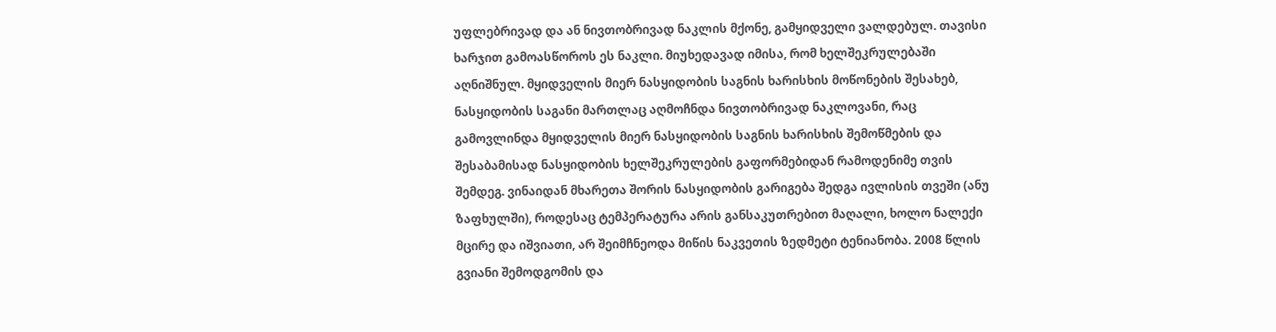უფლებრივად და ან ნივთობრივად ნაკლის მქონე, გამყიდველი ვალდებულ. თავისი ხარჯით გამოასწოროს ეს ნაკლი. მიუხედავად იმისა, რომ ხელშეკრულებაში აღნიშნულ. მყიდველის მიერ ნასყიდობის საგნის ხარისხის მოწონების შესახებ, ნასყიდობის საგანი მართლაც აღმოჩნდა ნივთობრივად ნაკლოვანი, რაც გამოვლინდა მყიდველის მიერ ნასყიდობის საგნის ხარისხის შემოწმების და შესაბამისად ნასყიდობის ხელშეკრულების გაფორმებიდან რამოდენიმე თვის შემდეგ. ვინაიდან მხარეთა შორის ნასყიდობის გარიგება შედგა ივლისის თვეში (ანუ ზაფხულში), როდესაც ტემპერატურა არის განსაკუთრებით მაღალი, ხოლო ნალექი მცირე და იშვიათი, არ შეიმჩნეოდა მიწის ნაკვეთის ზედმეტი ტენიანობა. 2008 წლის გვიანი შემოდგომის და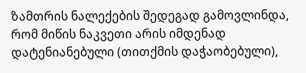ზამთრის ნალექების შედეგად გამოვლინდა, რომ მიწის ნაკვეთი არის იმდენად დატენიანებული (თითქმის დაჭაობებული),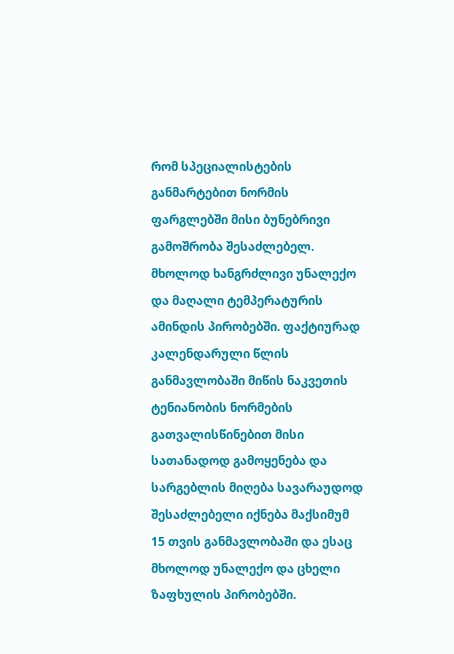რომ სპეციალისტების განმარტებით ნორმის ფარგლებში მისი ბუნებრივი გამოშრობა შესაძლებელ. მხოლოდ ხანგრძლივი უნალექო და მაღალი ტემპერატურის ამინდის პირობებში. ფაქტიურად კალენდარული წლის განმავლობაში მიწის ნაკვეთის ტენიანობის ნორმების გათვალისწინებით მისი სათანადოდ გამოყენება და სარგებლის მიღება სავარაუდოდ შესაძლებელი იქნება მაქსიმუმ 15 თვის განმავლობაში და ესაც მხოლოდ უნალექო და ცხელი ზაფხულის პირობებში.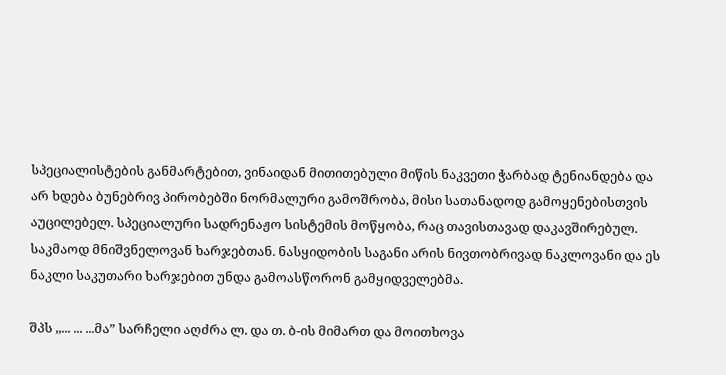სპეციალისტების განმარტებით, ვინაიდან მითითებული მიწის ნაკვეთი ჭარბად ტენიანდება და არ ხდება ბუნებრივ პირობებში ნორმალური გამოშრობა, მისი სათანადოდ გამოყენებისთვის აუცილებელ. სპეციალური სადრენაჟო სისტემის მოწყობა, რაც თავისთავად დაკავშირებულ. საკმაოდ მნიშვნელოვან ხარჯებთან. ნასყიდობის საგანი არის ნივთობრივად ნაკლოვანი და ეს ნაკლი საკუთარი ხარჯებით უნდა გამოასწორონ გამყიდველებმა.

შპს ,,... ... ...მა” სარჩელი აღძრა ლ. და თ. ბ-ის მიმართ და მოითხოვა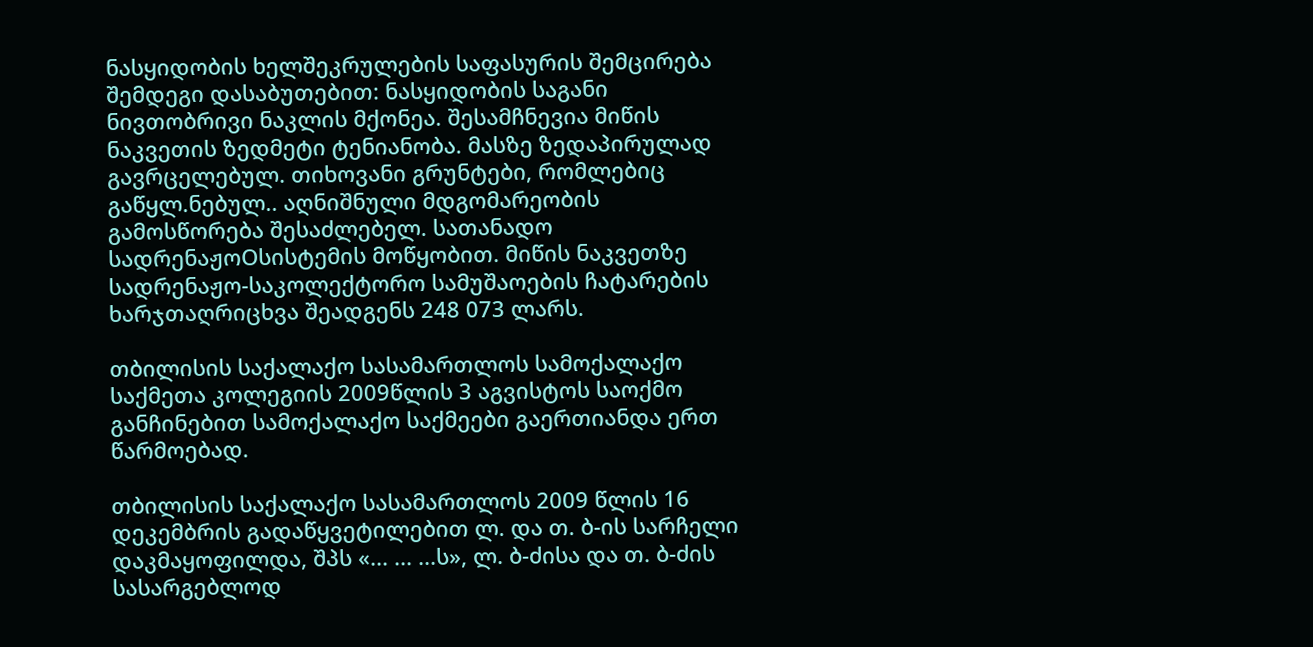ნასყიდობის ხელშეკრულების საფასურის შემცირება შემდეგი დასაბუთებით: ნასყიდობის საგანი ნივთობრივი ნაკლის მქონეა. შესამჩნევია მიწის ნაკვეთის ზედმეტი ტენიანობა. მასზე ზედაპირულად გავრცელებულ. თიხოვანი გრუნტები, რომლებიც გაწყლ.ნებულ.. აღნიშნული მდგომარეობის გამოსწორება შესაძლებელ. სათანადო სადრენაჟოOსისტემის მოწყობით. მიწის ნაკვეთზე სადრენაჟო-საკოლექტორო სამუშაოების ჩატარების ხარჯთაღრიცხვა შეადგენს 248 073 ლარს.

თბილისის საქალაქო სასამართლოს სამოქალაქო საქმეთა კოლეგიის 2009წლის 3 აგვისტოს საოქმო განჩინებით სამოქალაქო საქმეები გაერთიანდა ერთ წარმოებად.

თბილისის საქალაქო სასამართლოს 2009 წლის 16 დეკემბრის გადაწყვეტილებით ლ. და თ. ბ-ის სარჩელი დაკმაყოფილდა, შპს «... ... ...ს», ლ. ბ-ძისა და თ. ბ-ძის სასარგებლოდ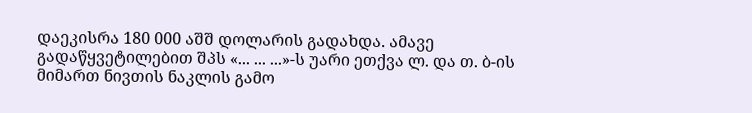დაეკისრა 180 000 აშშ დოლარის გადახდა. ამავე გადაწყვეტილებით შპს «... ... ...»-ს უარი ეთქვა ლ. და თ. ბ-ის მიმართ ნივთის ნაკლის გამო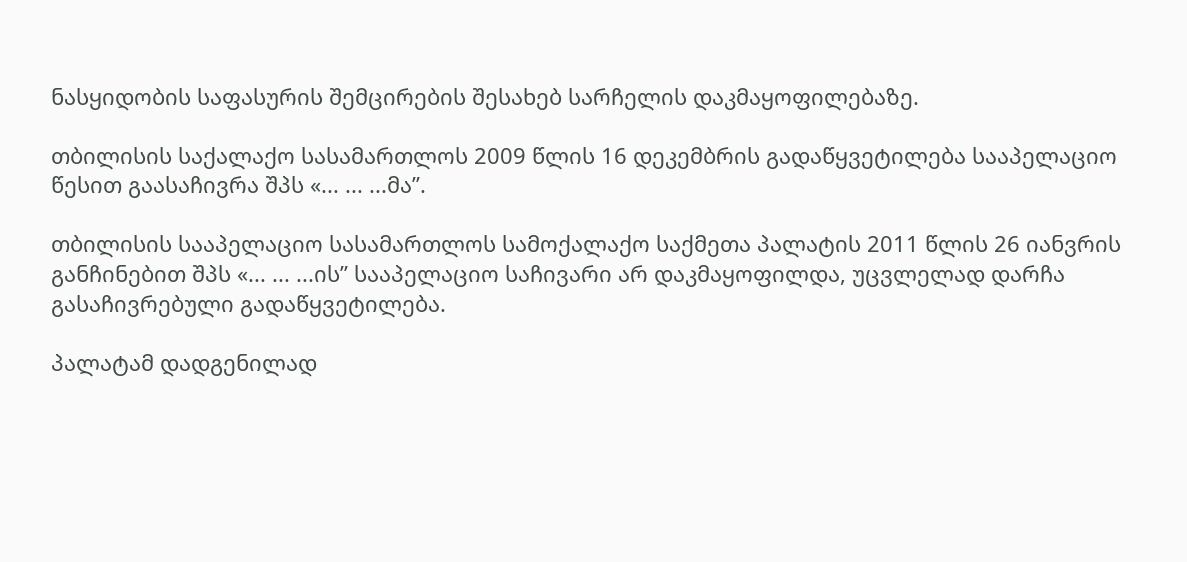ნასყიდობის საფასურის შემცირების შესახებ სარჩელის დაკმაყოფილებაზე.

თბილისის საქალაქო სასამართლოს 2009 წლის 16 დეკემბრის გადაწყვეტილება სააპელაციო წესით გაასაჩივრა შპს «... ... ...მა”.

თბილისის სააპელაციო სასამართლოს სამოქალაქო საქმეთა პალატის 2011 წლის 26 იანვრის განჩინებით შპს «... ... ...ის” სააპელაციო საჩივარი არ დაკმაყოფილდა, უცვლელად დარჩა გასაჩივრებული გადაწყვეტილება.

პალატამ დადგენილად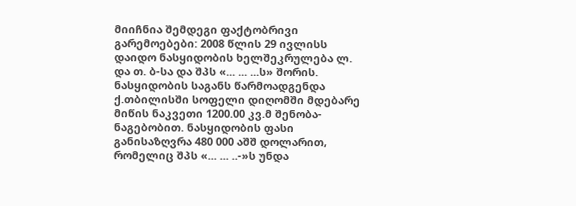მიიჩნია შემდეგი ფაქტობრივი გარემოებები: 2008 წლის 29 ივლისს დაიდო ნასყიდობის ხელშეკრულება ლ. და თ. ბ-სა და შპს «... ... ...ს» შორის. ნასყიდობის საგანს წარმოადგენდა ქ.თბილისში სოფელი დიღომში მდებარე მიწის ნაკვეთი 1200.00 კვ.მ შენობა-ნაგებობით. ნასყიდობის ფასი განისაზღვრა 480 000 აშშ დოლარით, რომელიც შპს «... ... ..-»ს უნდა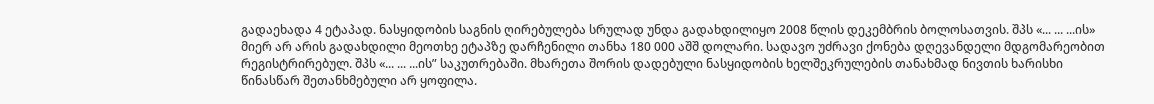გადაეხადა 4 ეტაპად. ნასყიდობის საგნის ღირებულება სრულად უნდა გადახდილიყო 2008 წლის დეკემბრის ბოლოსათვის. შპს «... ... ...ის» მიერ არ არის გადახდილი მეოთხე ეტაპზე დარჩენილი თანხა 180 000 აშშ დოლარი. სადავო უძრავი ქონება დღევანდელი მდგომარეობით რეგისტრირებულ. შპს «... ... ...ის” საკუთრებაში. მხარეთა შორის დადებული ნასყიდობის ხელშეკრულების თანახმად ნივთის ხარისხი წინასწარ შეთანხმებული არ ყოფილა.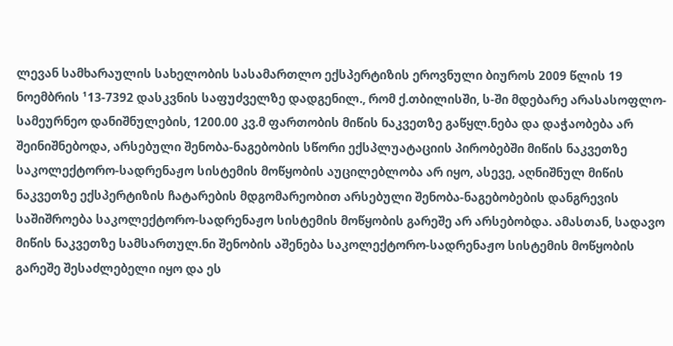ლევან სამხარაულის სახელობის სასამართლო ექსპერტიზის ეროვნული ბიუროს 2009 წლის 19 ნოემბრის ¹13-7392 დასკვნის საფუძველზე დადგენილ., რომ ქ.თბილისში, ს-ში მდებარე არასასოფლო-სამეურნეო დანიშნულების, 1200.00 კვ.მ ფართობის მიწის ნაკვეთზე გაწყლ.ნება და დაჭაობება არ შეინიშნებოდა, არსებული შენობა-ნაგებობის სწორი ექსპლუატაციის პირობებში მიწის ნაკვეთზე საკოლექტორო-სადრენაჟო სისტემის მოწყობის აუცილებლობა არ იყო, ასევე, აღნიშნულ მიწის ნაკვეთზე ექსპერტიზის ჩატარების მდგომარეობით არსებული შენობა-ნაგებობების დანგრევის საშიშროება საკოლექტორო-სადრენაჟო სისტემის მოწყობის გარეშე არ არსებობდა. ამასთან, სადავო მიწის ნაკვეთზე სამსართულ.ნი შენობის აშენება საკოლექტორო-სადრენაჟო სისტემის მოწყობის გარეშე შესაძლებელი იყო და ეს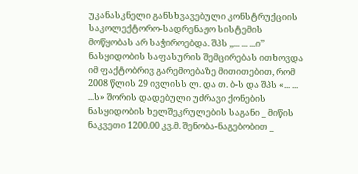უკანასკნელი განსხვავებული კონსტრუქციის საკოლექტორო-სადრენაჟო სისტემის მოწყობას არ საჭიროებდა. შპს ,,... ... ...ი’’ ნასყიდობის საფასურის შემცირებას ითხოვდა იმ ფაქტობრივ გარემოებაზე მითითებით, რომ 2008 წლის 29 ივლისს ლ. და თ. ბ-ს და შპს «... ... ...ს» შორის დადებული უძრავი ქონების ნასყიდობის ხელშეკრულების საგანი _ მიწის ნაკვეთი 1200.00 კვ.მ. შენობა-ნაგებობით _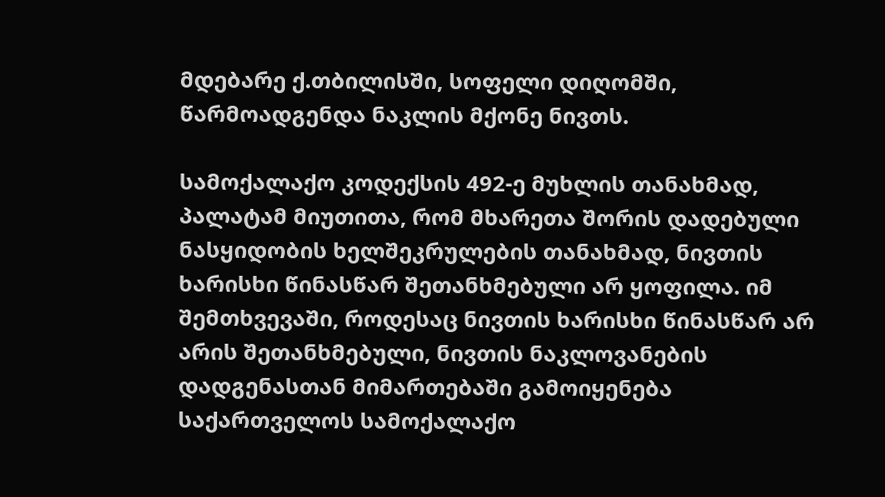მდებარე ქ.თბილისში, სოფელი დიღომში, წარმოადგენდა ნაკლის მქონე ნივთს.

სამოქალაქო კოდექსის 492-ე მუხლის თანახმად, პალატამ მიუთითა, რომ მხარეთა შორის დადებული ნასყიდობის ხელშეკრულების თანახმად, ნივთის ხარისხი წინასწარ შეთანხმებული არ ყოფილა. იმ შემთხვევაში, როდესაც ნივთის ხარისხი წინასწარ არ არის შეთანხმებული, ნივთის ნაკლოვანების დადგენასთან მიმართებაში გამოიყენება საქართველოს სამოქალაქო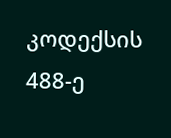კოდექსის 488-ე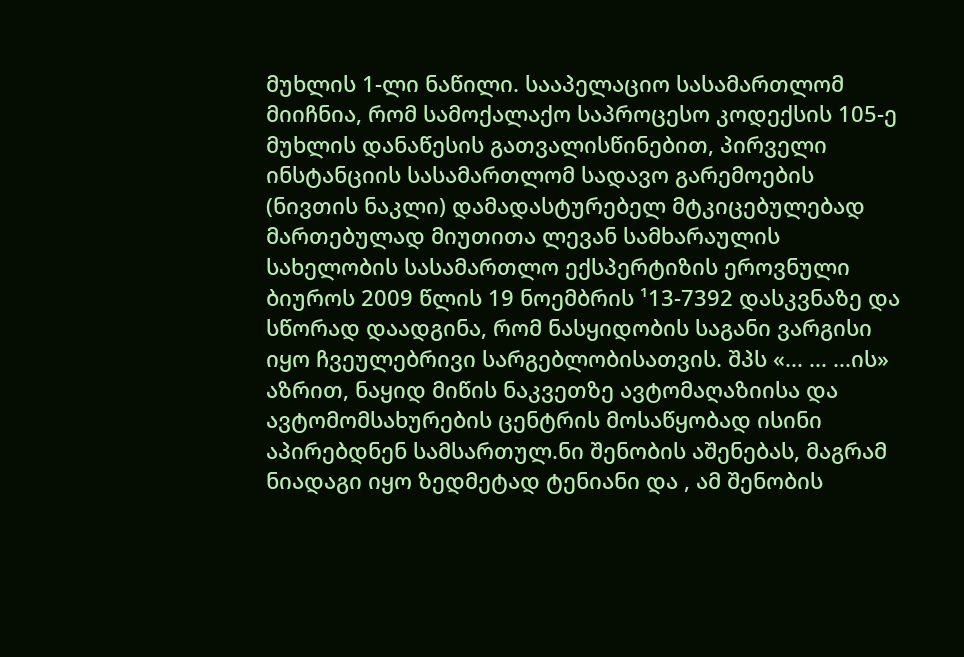მუხლის 1-ლი ნაწილი. სააპელაციო სასამართლომ მიიჩნია, რომ სამოქალაქო საპროცესო კოდექსის 105-ე მუხლის დანაწესის გათვალისწინებით, პირველი ინსტანციის სასამართლომ სადავო გარემოების (ნივთის ნაკლი) დამადასტურებელ მტკიცებულებად მართებულად მიუთითა ლევან სამხარაულის სახელობის სასამართლო ექსპერტიზის ეროვნული ბიუროს 2009 წლის 19 ნოემბრის ¹13-7392 დასკვნაზე და სწორად დაადგინა, რომ ნასყიდობის საგანი ვარგისი იყო ჩვეულებრივი სარგებლობისათვის. შპს «... ... ...ის» აზრით, ნაყიდ მიწის ნაკვეთზე ავტომაღაზიისა და ავტომომსახურების ცენტრის მოსაწყობად ისინი აპირებდნენ სამსართულ.ნი შენობის აშენებას, მაგრამ ნიადაგი იყო ზედმეტად ტენიანი და , ამ შენობის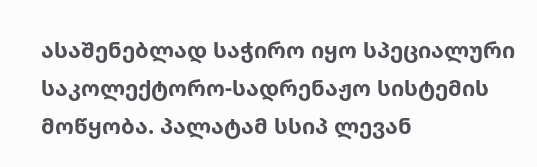ასაშენებლად საჭირო იყო სპეციალური საკოლექტორო-სადრენაჟო სისტემის მოწყობა. პალატამ სსიპ ლევან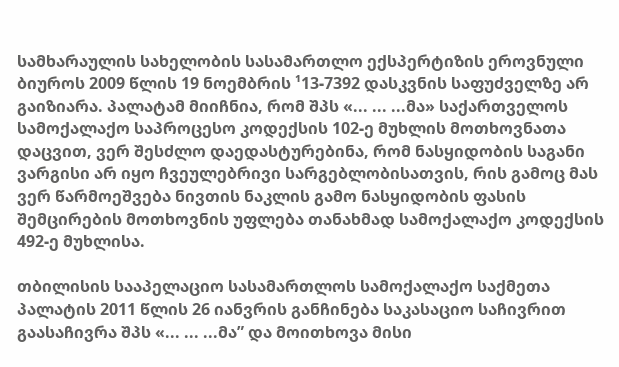სამხარაულის სახელობის სასამართლო ექსპერტიზის ეროვნული ბიუროს 2009 წლის 19 ნოემბრის ¹13-7392 დასკვნის საფუძველზე არ გაიზიარა. პალატამ მიიჩნია, რომ შპს «... ... ...მა» საქართველოს სამოქალაქო საპროცესო კოდექსის 102-ე მუხლის მოთხოვნათა დაცვით, ვერ შესძლო დაედასტურებინა, რომ ნასყიდობის საგანი ვარგისი არ იყო ჩვეულებრივი სარგებლობისათვის, რის გამოც მას ვერ წარმოეშვება ნივთის ნაკლის გამო ნასყიდობის ფასის შემცირების მოთხოვნის უფლება თანახმად სამოქალაქო კოდექსის 492-ე მუხლისა.

თბილისის სააპელაციო სასამართლოს სამოქალაქო საქმეთა პალატის 2011 წლის 26 იანვრის განჩინება საკასაციო საჩივრით გაასაჩივრა შპს «... ... ...მა” და მოითხოვა მისი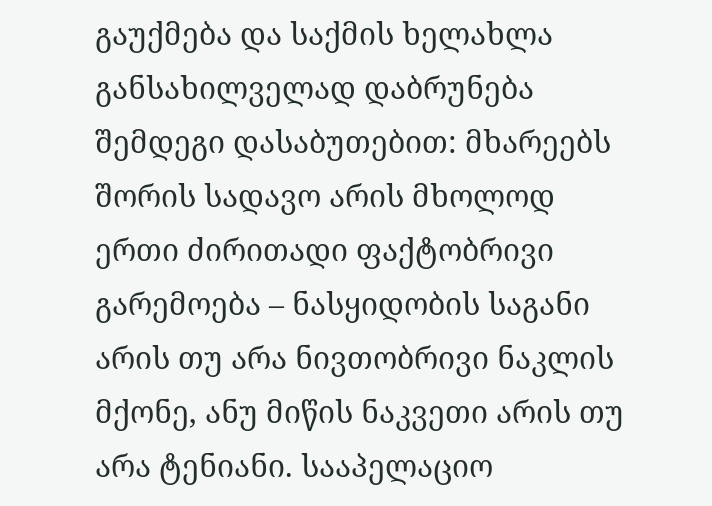გაუქმება და საქმის ხელახლა განსახილველად დაბრუნება შემდეგი დასაბუთებით: მხარეებს შორის სადავო არის მხოლოდ ერთი ძირითადი ფაქტობრივი გარემოება – ნასყიდობის საგანი არის თუ არა ნივთობრივი ნაკლის მქონე, ანუ მიწის ნაკვეთი არის თუ არა ტენიანი. სააპელაციო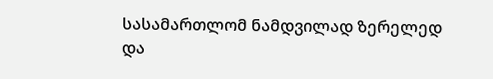სასამართლომ ნამდვილად ზერელედ და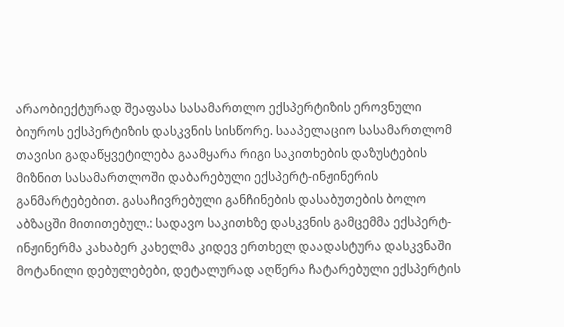არაობიექტურად შეაფასა სასამართლო ექსპერტიზის ეროვნული ბიუროს ექსპერტიზის დასკვნის სისწორე. სააპელაციო სასამართლომ თავისი გადაწყვეტილება გაამყარა რიგი საკითხების დაზუსტების მიზნით სასამართლოში დაბარებული ექსპერტ-ინჟინერის განმარტებებით. გასაჩივრებული განჩინების დასაბუთების ბოლო აბზაცში მითითებულ.: სადავო საკითხზე დასკვნის გამცემმა ექსპერტ-ინჟინერმა კახაბერ კახელმა კიდევ ერთხელ დაადასტურა დასკვნაში მოტანილი დებულებები, დეტალურად აღწერა ჩატარებული ექსპერტის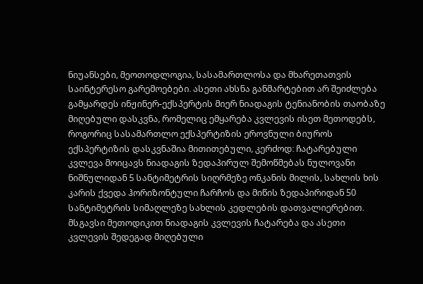ნიუანსები, მეოთოდლოგია, სასამართლოსა და მხარეთათვის საინტერესო გარემოებები. ასეთი ახსნა განმარტებით არ შეიძლება გამყარდეს ინჟინერ-ექსპერტის მიერ ნიადაგის ტენიანობის თაობაზე მიღებული დასკვნა, რომელიც ემყარება კვლევის ისეთ მეთოდებს, როგორიც სასამართლო ექსპერტიზის ეროვნული ბიუროს ექსპერტიზის დასკვნაშია მითითებული, კერძოდ: ჩატარებული კვლევა მოიცავს ნიადაგის ზედაპირულ შემოწმებას ნულოვანი ნიშნულიდან 5 სანტიმეტრის სიღრმეზე ონკანის მილის, სახლის ხის კარის ქვედა ჰორიზონტული ჩარჩოს და მიწის ზედაპირიდან 50 სანტიმეტრის სიმაღლეზე სახლის კედლების დათვალიერებით. მსგავსი მეთოდიკით ნიადაგის კვლევის ჩატარება და ასეთი კვლევის შედეგად მიღებული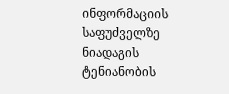ინფორმაციის საფუძველზე ნიადაგის ტენიანობის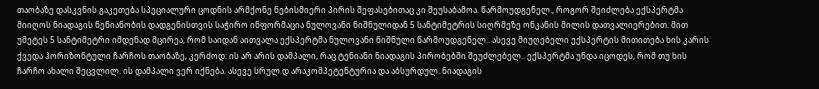თაობაზე დასკვნის გაკეთება სპეციალური ცოდნის არმქონე ნებისმიერი პირის შეფასებითაც კი შეუსაბამოა. წარმოუდგენელ., როგორ შეიძლება ექსპერტმა მიიღოს ნიადაგის ნენიანობის დადგენისთვის საჭირო ინფორმაცია ნულოვანი ნიშნულიდან 5 სანტიმეტრის სიღრმეზე ონკანის მილის დათვალიერებით. მით უმეტეს 5 სანტიმეტრი იმდენად მცირეა, რომ საიდან აითვალა ექსპერტმა ნულოვანი ნიშნული წარმოუდგენელ.. ასევე მიუღებელი ექსპერტის მითითება ხის კარის ქვედა ჰორიზონტული ჩარჩოს თაობაზე, კერძოდ: ის არ არის დამპალი, რაც ტენიანი ნიადაგის პირობებში შეუძლებელ.. ექსპერტმა უნდა იცოდეს, რომ თუ ხის ჩარჩო ახალი შეცვლილ. ის დამპალი ვერ იქნება. ასევე სრულ.დ არაკომპეტენტურია და აბსურდულ. ნიადაგის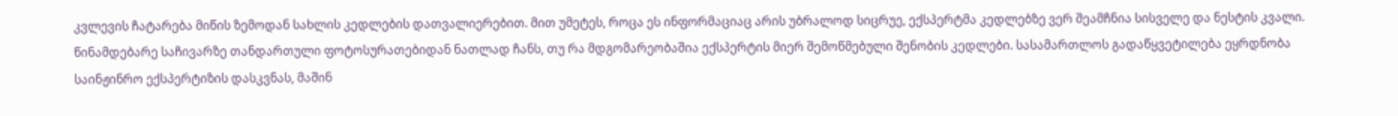კვლევის ჩატარება მიწის ზემოდან სახლის კედლების დათვალიერებით. მით უმეტეს, როცა ეს ინფორმაციაც არის უბრალოდ სიცრუე, ექსპერტმა კედლებზე ვერ შეამჩნია სისველე და ნესტის კვალი. წინამდებარე საჩივარზე თანდართული ფოტოსურათებიდან ნათლად ჩანს, თუ რა მდგომარეობაშია ექსპერტის მიერ შემოწმებული შენობის კედლები. სასამართლოს გადაწყვეტილება ეყრდნობა საინჟინრო ექსპერტიზის დასკვნას, მაშინ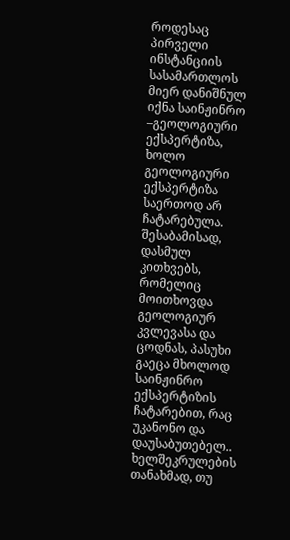როდესაც პირველი ინსტანციის სასამართლოს მიერ დანიშნულ იქნა საინჟინრო –გეოლოგიური ექსპერტიზა, ხოლო გეოლოგიური ექსპერტიზა საერთოდ არ ჩატარებულა. შესაბამისად, დასმულ კითხვებს, რომელიც მოითხოვდა გეოლოგიურ კვლევასა და ცოდნას, პასუხი გაეცა მხოლოდ საინჟინრო ექსპერტიზის ჩატარებით, რაც უკანონო და დაუსაბუთებელ.. ხელშეკრულების თანახმად, თუ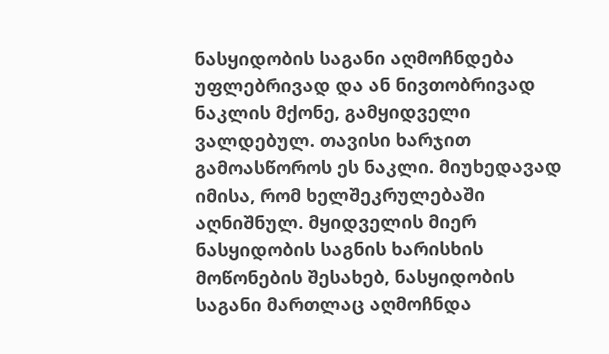ნასყიდობის საგანი აღმოჩნდება უფლებრივად და ან ნივთობრივად ნაკლის მქონე, გამყიდველი ვალდებულ. თავისი ხარჯით გამოასწოროს ეს ნაკლი. მიუხედავად იმისა, რომ ხელშეკრულებაში აღნიშნულ. მყიდველის მიერ ნასყიდობის საგნის ხარისხის მოწონების შესახებ, ნასყიდობის საგანი მართლაც აღმოჩნდა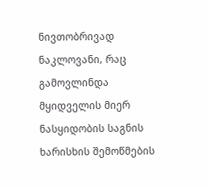ნივთობრივად ნაკლოვანი, რაც გამოვლინდა მყიდველის მიერ ნასყიდობის საგნის ხარისხის შემოწმების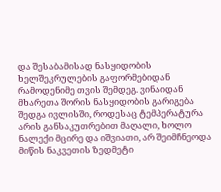და შესაბამისად ნასყიდობის ხელშეკრულების გაფორმებიდან რამოდენიმე თვის შემდეგ. ვინაიდან მხარეთა შორის ნასყიდობის გარიგება შედგა ივლისში, როდესაც ტემპერატურა არის განსაკუთრებით მაღალი, ხოლო ნალექი მცირე და იშვიათი, არ შეიმჩნეოდა მიწის ნაკვეთის ზედმეტი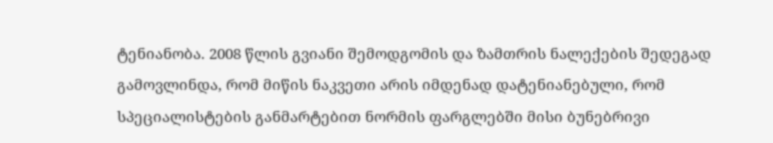ტენიანობა. 2008 წლის გვიანი შემოდგომის და ზამთრის ნალექების შედეგად გამოვლინდა, რომ მიწის ნაკვეთი არის იმდენად დატენიანებული, რომ სპეციალისტების განმარტებით ნორმის ფარგლებში მისი ბუნებრივი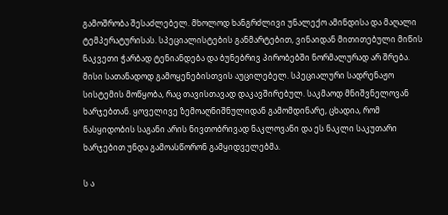გამოშრობა შესაძლებელ. მხოლოდ ხანგრძლივი უნალექო ამინდისა და მაღალი ტემპერატურისას. სპეციალისტების განმარტებით, ვინაიდან მითითებული მიწის ნაკვეთი ჭარბად ტენიანდება და ბუნებრივ პირობებში ნორმალურად არ შრება. მისი სათანადოდ გამოყენებისთვის აუცილებელ. სპეციალური სადრენაჟო სისტემის მოწყობა, რაც თავისთავად დაკავშირებულ. საკმაოდ მნიშვნელოვან ხარჯებთან. ყოველივე ზემოაღნიშნულიდან გამომდინარე, ცხადია, რომ ნასყიდობის საგანი არის ნივთობრივად ნაკლოვანი და ეს ნაკლი საკუთარი ხარჯებით უნდა გამოასწორონ გამყიდველებმა.

ს ა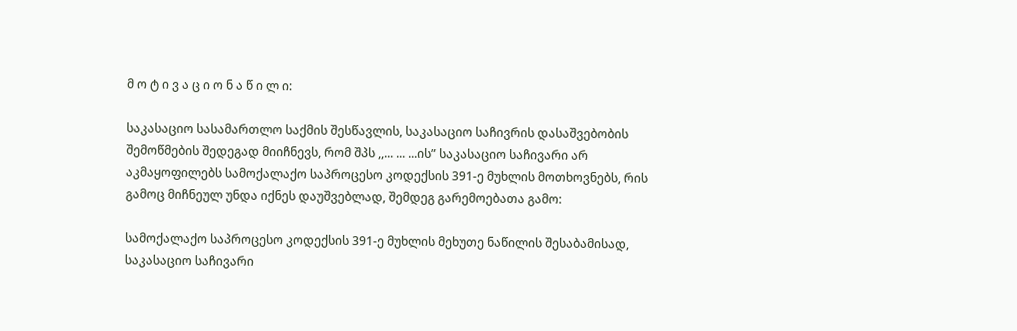მ ო ტ ი ვ ა ც ი ო ნ ა წ ი ლ ი:

საკასაციო სასამართლო საქმის შესწავლის, საკასაციო საჩივრის დასაშვებობის შემოწმების შედეგად მიიჩნევს, რომ შპს ,,... ... ...ის” საკასაციო საჩივარი არ აკმაყოფილებს სამოქალაქო საპროცესო კოდექსის 391-ე მუხლის მოთხოვნებს, რის გამოც მიჩნეულ უნდა იქნეს დაუშვებლად, შემდეგ გარემოებათა გამო:

სამოქალაქო საპროცესო კოდექსის 391-ე მუხლის მეხუთე ნაწილის შესაბამისად, საკასაციო საჩივარი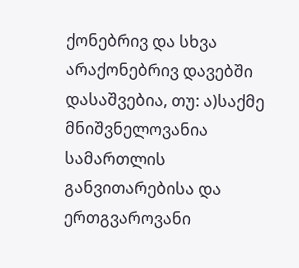ქონებრივ და სხვა არაქონებრივ დავებში დასაშვებია, თუ: ა)საქმე მნიშვნელოვანია სამართლის განვითარებისა და ერთგვაროვანი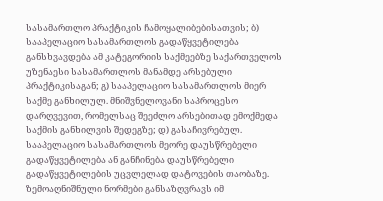სასამართლო პრაქტიკის ჩამოყალიბებისათვის; ბ) სააპელაციო სასამართლოს გადაწყვეტილება განსხვავდება ამ კატეგორიის საქმეებზე საქართველოს უზენაესი სასამართლოს მანამდე არსებული პრაქტიკისაგან; გ) სააპელაციო სასამართლოს მიერ საქმე განხილულ. მნიშვნელოვანი საპროცესო დარღვევით, რომელსაც შეეძლო არსებითად ემოქმედა საქმის განხილვის შედეგზე; დ) გასაჩივრებულ. სააპელაციო სასამართლოს მეორე დაუსწრებელი გადაწყვეტილება ან განჩინება დაუსწრებელი გადაწყვეტილების უცვლელად დატოვების თაობაზე. ზემოაღნიშნული ნორმები განსაზღვრავს იმ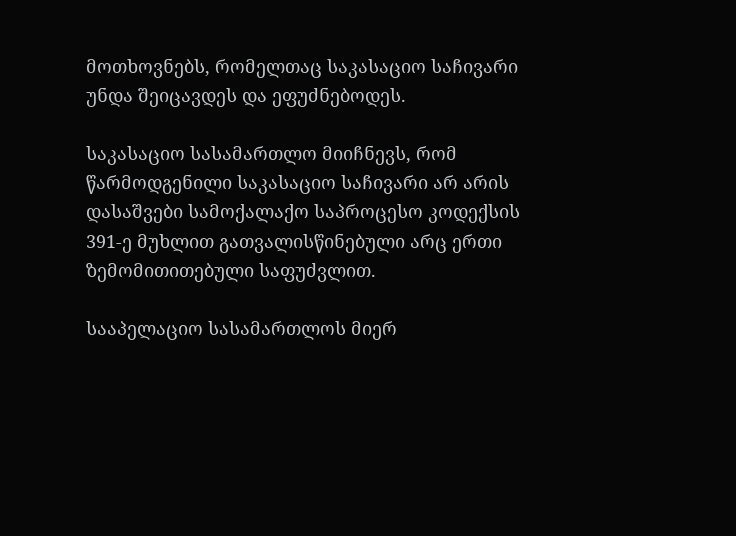მოთხოვნებს, რომელთაც საკასაციო საჩივარი უნდა შეიცავდეს და ეფუძნებოდეს.

საკასაციო სასამართლო მიიჩნევს, რომ წარმოდგენილი საკასაციო საჩივარი არ არის დასაშვები სამოქალაქო საპროცესო კოდექსის 391-ე მუხლით გათვალისწინებული არც ერთი ზემომითითებული საფუძვლით.

სააპელაციო სასამართლოს მიერ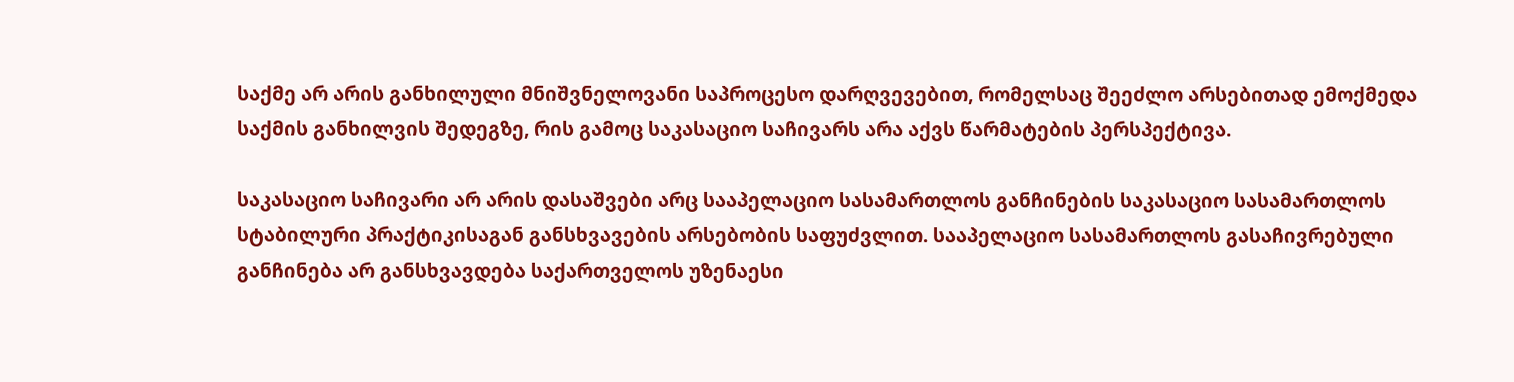საქმე არ არის განხილული მნიშვნელოვანი საპროცესო დარღვევებით, რომელსაც შეეძლო არსებითად ემოქმედა საქმის განხილვის შედეგზე, რის გამოც საკასაციო საჩივარს არა აქვს წარმატების პერსპექტივა.

საკასაციო საჩივარი არ არის დასაშვები არც სააპელაციო სასამართლოს განჩინების საკასაციო სასამართლოს სტაბილური პრაქტიკისაგან განსხვავების არსებობის საფუძვლით. სააპელაციო სასამართლოს გასაჩივრებული განჩინება არ განსხვავდება საქართველოს უზენაესი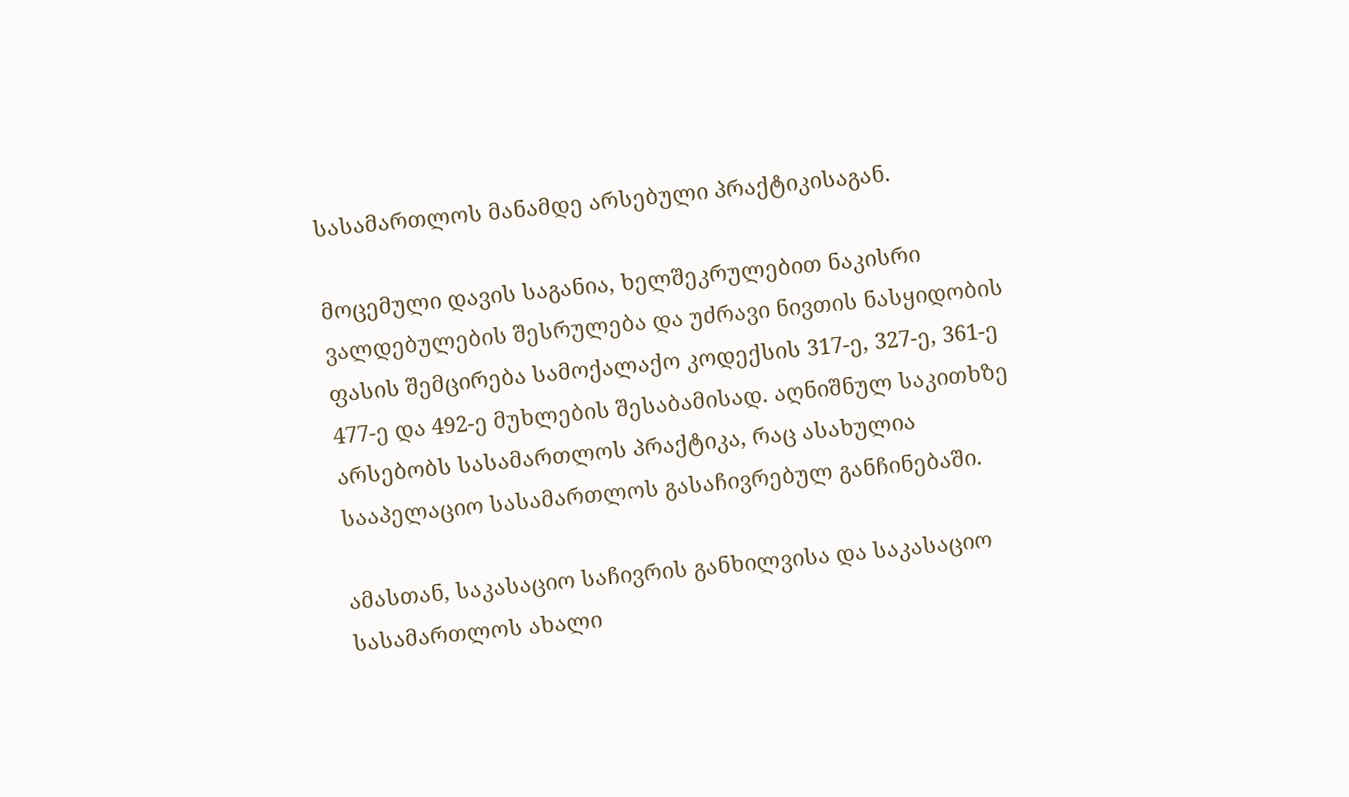სასამართლოს მანამდე არსებული პრაქტიკისაგან.

მოცემული დავის საგანია, ხელშეკრულებით ნაკისრი ვალდებულების შესრულება და უძრავი ნივთის ნასყიდობის ფასის შემცირება სამოქალაქო კოდექსის 317-ე, 327-ე, 361-ე 477-ე და 492-ე მუხლების შესაბამისად. აღნიშნულ საკითხზე არსებობს სასამართლოს პრაქტიკა, რაც ასახულია სააპელაციო სასამართლოს გასაჩივრებულ განჩინებაში.

ამასთან, საკასაციო საჩივრის განხილვისა და საკასაციო სასამართლოს ახალი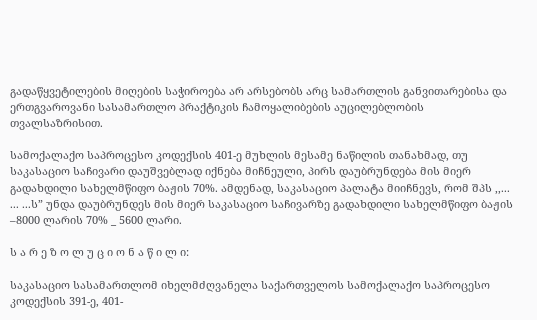გადაწყვეტილების მიღების საჭიროება არ არსებობს არც სამართლის განვითარებისა და ერთგვაროვანი სასამართლო პრაქტიკის ჩამოყალიბების აუცილებლობის თვალსაზრისით.

სამოქალაქო საპროცესო კოდექსის 401-ე მუხლის მესამე ნაწილის თანახმად, თუ საკასაციო საჩივარი დაუშვებლად იქნება მიჩნეული, პირს დაუბრუნდება მის მიერ გადახდილი სახელმწიფო ბაჟის 70%. ამდენად, საკასაციო პალატა მიიჩნევს, რომ შპს ,,... ... ...ს” უნდა დაუბრუნდეს მის მიერ საკასაციო საჩივარზე გადახდილი სახელმწიფო ბაჟის –8000 ლარის 70% _ 5600 ლარი.

ს ა რ ე ზ ო ლ უ ც ი ო ნ ა წ ი ლ ი:

საკასაციო სასამართლომ იხელმძღვანელა საქართველოს სამოქალაქო საპროცესო კოდექსის 391-ე, 401-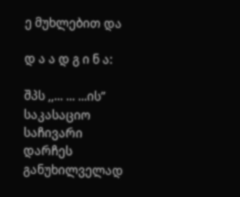ე მუხლებით და

დ ა ა დ გ ი ნ ა:

შპს ,,... ... ...ის” საკასაციო საჩივარი დარჩეს განუხილველად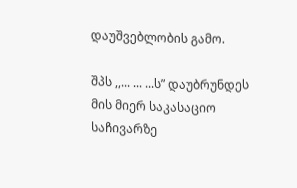დაუშვებლობის გამო.

შპს ,,... ... ...ს” დაუბრუნდეს მის მიერ საკასაციო საჩივარზე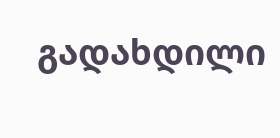გადახდილი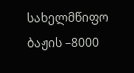სახელმწიფო ბაჟის –8000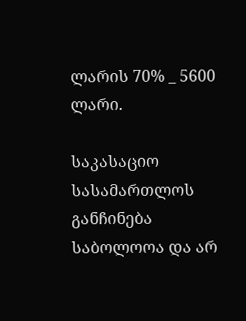ლარის 70% _ 5600 ლარი.

საკასაციო სასამართლოს განჩინება საბოლოოა და არ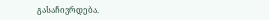გასაჩივრდება.